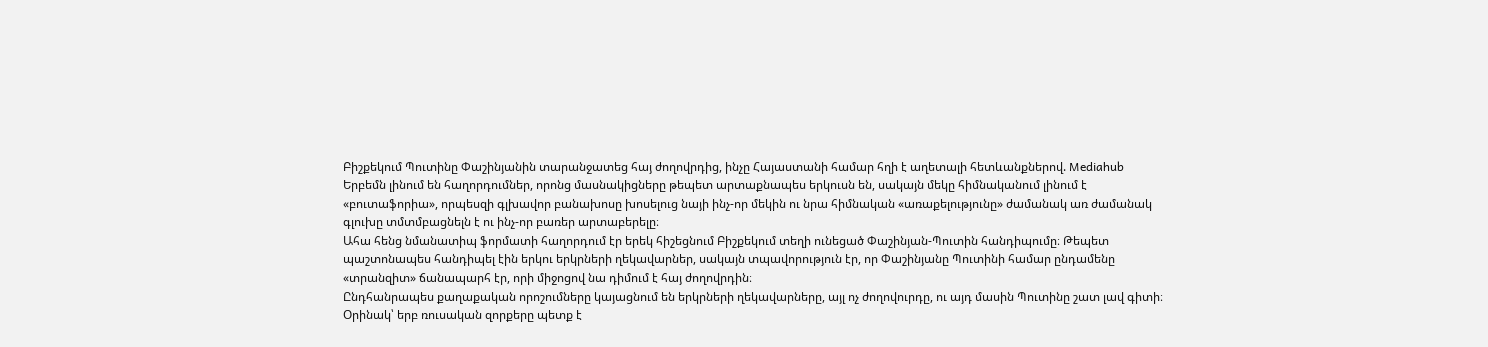Բիշքեկում Պուտինը Փաշինյանին տարանջատեց հայ ժողովրդից, ինչը Հայաստանի համար հղի է աղետալի հետևանքներով. Mediahub
Երբեմն լինում են հաղորդումներ, որոնց մասնակիցները թեպետ արտաքնապես երկուսն են, սակայն մեկը հիմնականում լինում է «բուտաֆորիա», որպեսզի գլխավոր բանախոսը խոսելուց նայի ինչ-որ մեկին ու նրա հիմնական «առաքելությունը» ժամանակ առ ժամանակ գլուխը տմտմբացնելն է ու ինչ-որ բառեր արտաբերելը։
Ահա հենց նմանատիպ ֆորմատի հաղորդում էր երեկ հիշեցնում Բիշքեկում տեղի ունեցած Փաշինյան-Պուտին հանդիպումը։ Թեպետ պաշտոնապես հանդիպել էին երկու երկրների ղեկավարներ, սակայն տպավորություն էր, որ Փաշինյանը Պուտինի համար ընդամենը «տրանզիտ» ճանապարհ էր, որի միջոցով նա դիմում է հայ ժողովրդին։
Ընդհանրապես քաղաքական որոշումները կայացնում են երկրների ղեկավարները, այլ ոչ ժողովուրդը, ու այդ մասին Պուտինը շատ լավ գիտի։ Օրինակ՝ երբ ռուսական զորքերը պետք է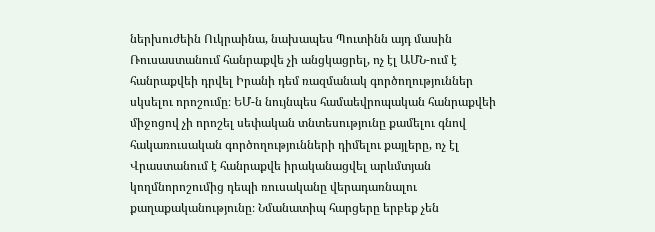ներխուժեին Ուկրաինա, նախապես Պուտինն այդ մասին Ռուսաստանում հանրաքվե չի անցկացրել, ոչ էլ ԱՄՆ-ում է հանրաքվեի դրվել Իրանի դեմ ռազմանակ գործողություններ սկսելու որոշումը։ ԵՄ-ն նույնպես համաեվրոպական հանրաքվեի միջոցով չի որոշել սեփական տնտեսությունը քամելու գնով հակառուսական գործողությունների դիմելու քայլերը, ոչ էլ Վրաստանում է հանրաքվե իրականացվել արևմտյան կողմնորոշումից դեպի ռուսականը վերադառնալու քաղաքականությունը։ Նմանատիպ հարցերը երբեք չեն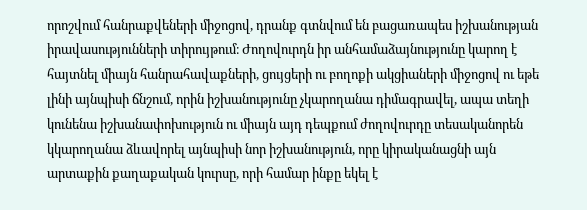որոշվում հանրաքվեների միջոցով, դրանք գտնվում են բացառապես իշխանության իրավասությունների տիրույթում։ Ժողովուրդն իր անհամաձայնությունը կարող է հայտնել միայն հանրահավաքների, ցույցերի ու բողոքի ակցիաների միջոցով ու եթե լինի այնպիսի ճնշում, որին իշխանությունը չկարողանա դիմագրավել, ապա տեղի կունենա իշխանափոխություն ու միայն այդ դեպքում ժողովուրդը տեսականորեն կկարողանա ձևավորել այնպիսի նոր իշխանություն, որը կիրականացնի այն արտաքին քաղաքական կուրսը, որի համար ինքը եկել է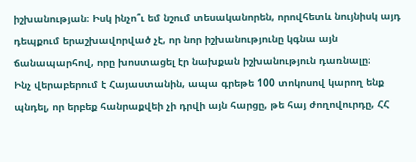իշխանության։ Իսկ ինչո՞ւ եմ նշում տեսականորեն, որովհետև նույնիսկ այդ դեպքում երաշխավորված չէ, որ նոր իշխանությունը կգնա այն ճանապարհով, որը խոստացել էր նախքան իշխանություն դառնալը։
Ինչ վերաբերում է Հայաստանին, ապա գրեթե 100 տոկոսով կարող ենք պնդել, որ երբեք հանրաքվեի չի դրվի այն հարցը, թե հայ ժողովուրդը, ՀՀ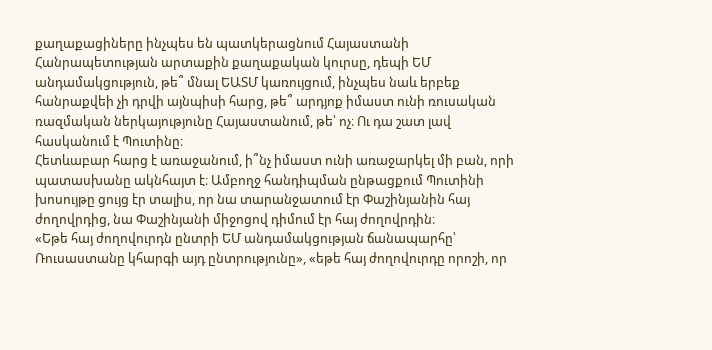քաղաքացիները ինչպես են պատկերացնում Հայաստանի Հանրապետության արտաքին քաղաքական կուրսը, դեպի ԵՄ անդամակցություն, թե՞ մնալ ԵԱՏՄ կառույցում, ինչպես նաև երբեք հանրաքվեի չի դրվի այնպիսի հարց, թե՞ արդյոք իմաստ ունի ռուսական ռազմական ներկայությունը Հայաստանում, թե՝ ոչ։ Ու դա շատ լավ հասկանում է Պուտինը։
Հետևաբար հարց է առաջանում, ի՞նչ իմաստ ունի առաջարկել մի բան, որի պատասխանը ակնհայտ է։ Ամբողջ հանդիպման ընթացքում Պուտինի խոսույթը ցույց էր տալիս, որ նա տարանջատում էր Փաշինյանին հայ ժողովրդից, նա Փաշինյանի միջոցով դիմում էր հայ ժողովրդին։
«Եթե հայ ժողովուրդն ընտրի ԵՄ անդամակցության ճանապարհը՝ Ռուսաստանը կհարգի այդ ընտրությունը», «եթե հայ ժողովուրդը որոշի, որ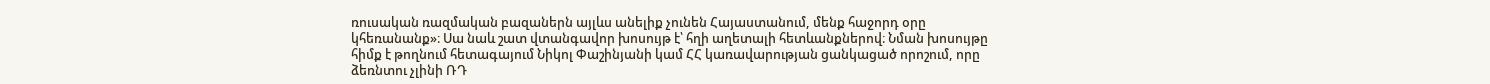ռուսական ռազմական բազաներն այլևս անելիք չունեն Հայաստանում, մենք հաջորդ օրը կհեռանանք»։ Սա նաև շատ վտանգավոր խոսույթ է՝ հղի աղետալի հետևանքներով։ Նման խոսույթը հիմք է թողնում հետագայում Նիկոլ Փաշինյանի կամ ՀՀ կառավարության ցանկացած որոշում, որը ձեռնտու չլինի ՌԴ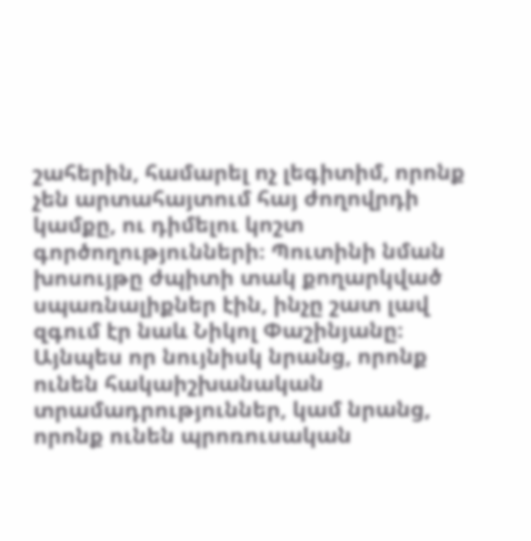շահերին, համարել ոչ լեգիտիմ, որոնք չեն արտահայտում հայ ժողովրդի կամքը, ու դիմելու կոշտ գործողությունների։ Պուտինի նման խոսույթը ժպիտի տակ քողարկված սպառնալիքներ էին, ինչը շատ լավ զգում էր նաև Նիկոլ Փաշինյանը։
Այնպես որ նույնիսկ նրանց, որոնք ունեն հակաիշխանական տրամադրություններ, կամ նրանց, որոնք ունեն պրոռուսական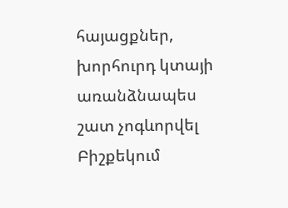հայացքներ, խորհուրդ կտայի առանձնապես շատ չոգևորվել Բիշքեկում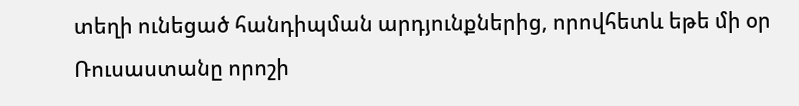տեղի ունեցած հանդիպման արդյունքներից, որովհետև եթե մի օր Ռուսաստանը որոշի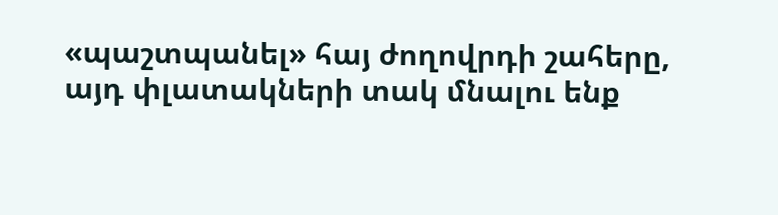«պաշտպանել» հայ ժողովրդի շահերը, այդ փլատակների տակ մնալու ենք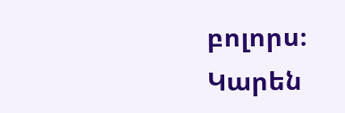բոլորս։
Կարեն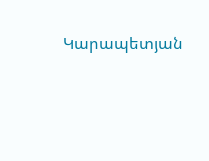Կարապետյան